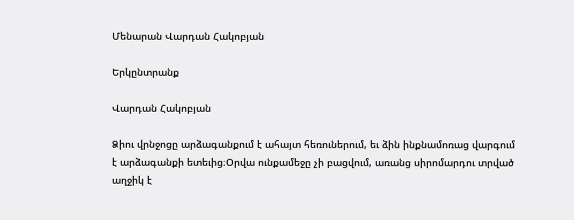Մենարան Վարդան Հակոբյան

Երկընտրանք

Վարդան Հակոբյան

Ձիու վրնջոցը արձագանքում է ահայտ հեռուներում, եւ ձին ինքնամոռաց վարգում է արձագանքի ետեւից։Օրվա ունքամեջը չի բացվում, առանց սիրոմարդու տրված աղջիկ է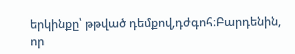երկինքը՝ թթված դեմքով,դժգոհ։Բարդենին, որ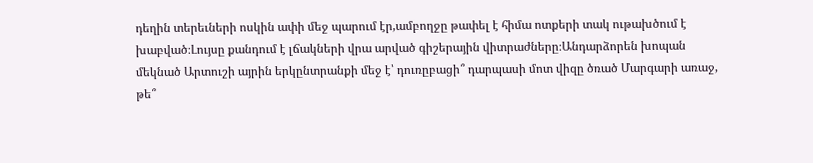դեղին տերեւների ոսկին ափի մեջ պարում էր,ամբողջը թափել է հիմա ոտքերի տակ ութախծում է խաբված։Լույսը քանդում է լճակների վրա արված գիշերային վիտրաժները։Անդարձորեն խոպան մեկնած Արտուշի այրին երկընտրանքի մեջ է՝ դուռըբացի՞ դարպասի մոտ վիզը ծռած Մարգարի առաջ, թե՞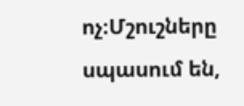ոչ։Մշուշները սպասում են,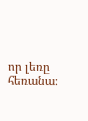որ լեռը հեռանա։